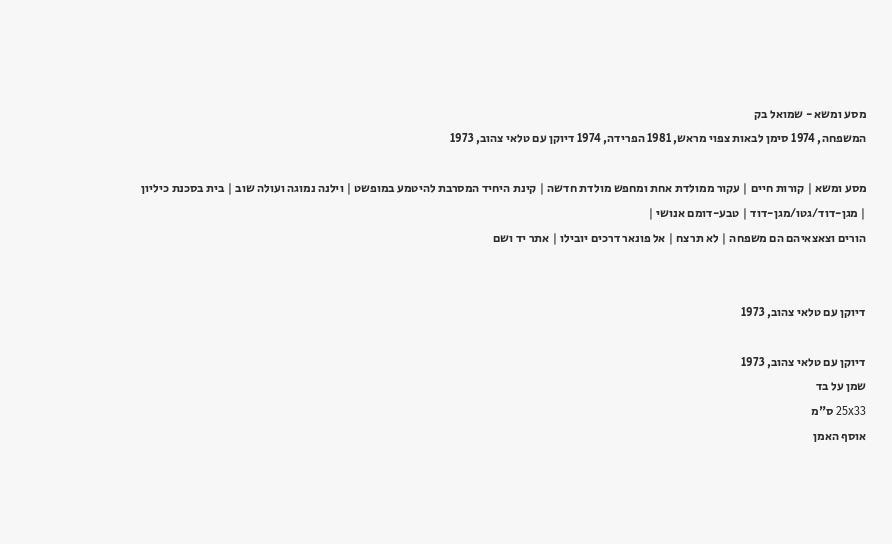מסע ומשא - שמואל בק
המשפחה, 1974 סימן לבאות צפוי מראש, 1981 הפרידה, 1974 דיוקן עם טלאי צהוב, 1973

מסע ומשא | קורות חיים | עקור ממולדת אחת ומחפש מולדת חדשה | קינת היחיד המסרבת להיטמע במופשט | וילנה נמוגה ועולה שוב | בית בסכנת כיליון
| מגן-דוד/גטו/מגן-דוד | טבע-דומם אנושי |
הורים וצאצאיהם הם משפחה | לא תרצח | אל פונאר דרכים יובילו | אתר יד ושם


דיוקן עם טלאי צהוב, 1973

דיוקן עם טלאי צהוב, 1973
שמן על בד
25x33 ס"מ
אוסף האמן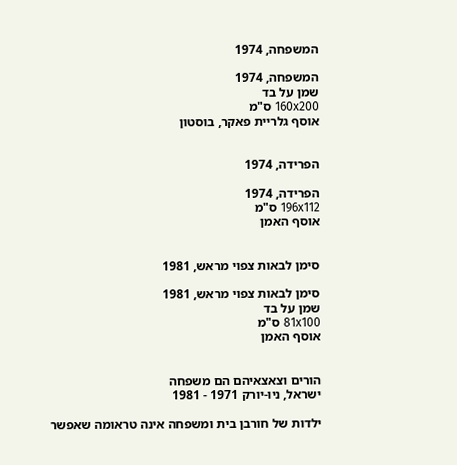המשפחה, 1974

המשפחה, 1974
שמן על בד
160x200 ס"מ
אוסף גלריית פאקר, בוסטון


הפרידה, 1974

הפרידה, 1974
196x112 ס"מ
אוסף האמן


סימן לבאות צפוי מראש, 1981

סימן לבאות צפוי מראש, 1981
שמן על בד
81x100 ס"מ
אוסף האמן


הורים וצאצאיהם הם משפחה
ישראל, ניו-יורק 1971 - 1981

ילדות של חורבן בית ומשפחה אינה טראומה שאפשר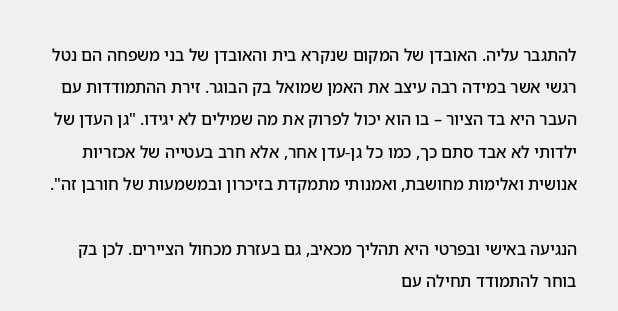להתגבר עליה. האובדן של המקום שנקרא בית והאובדן של בני משפחה הם נטל רגשי אשר במידה רבה עיצב את האמן שמואל בק הבוגר. זירת ההתמודדות עם העבר היא בד הציור – בו הוא יכול לפרוק את מה שמילים לא יגידו. "גן העדן של ילדותי לא אבד סתם כך, כמו כל גן-עדן אחר, אלא חרב בעטייה של אכזריות אנושית ואלימות מחושבת, ואמנותי מתמקדת בזיכרון ובמשמעות של חורבן זה".

הנגיעה באישי ובפרטי היא תהליך מכאיב, גם בעזרת מכחול הציירים. לכן בק בוחר להתמודד תחילה עם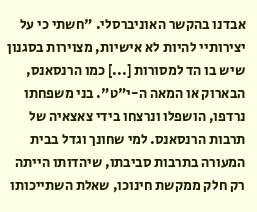אבדנו בהקשר האוניברסלי. "חשתי כי על יצירותיי להיות לא אישיות, מצוירות בסגנון שיש בו הד למסורות [...] כמו הרנסאנס, הבארוק או המאה ה-י"ט". בני משפחתו נרדפו, הושפלו ונרצחו בידי צאצאיה של תרבות הרנסאנס. למי שחונך וגדל בבית המעורה בתרבות סביבתו, שיהדותו הייתה רק חלק ממקשת חינוכו, שאלת השתייכותו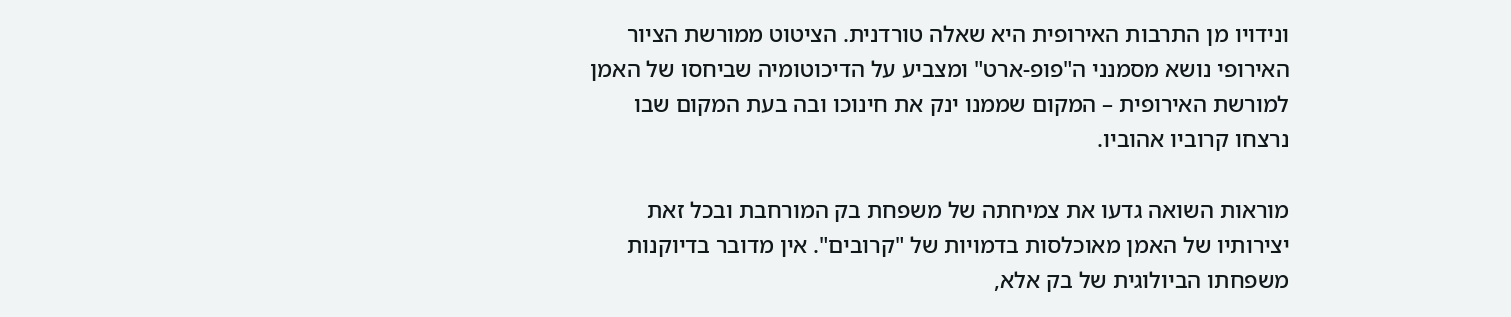ונידויו מן התרבות האירופית היא שאלה טורדנית. הציטוט ממורשת הציור האירופי נושא מסמנני ה"פופ-ארט" ומצביע על הדיכוטומיה שביחסו של האמן למורשת האירופית – המקום שממנו ינק את חינוכו ובה בעת המקום שבו נרצחו קרוביו אהוביו.

מוראות השואה גדעו את צמיחתה של משפחת בק המורחבת ובכל זאת יצירותיו של האמן מאוכלסות בדמויות של "קרובים". אין מדובר בדיוקנות משפחתו הביולוגית של בק אלא,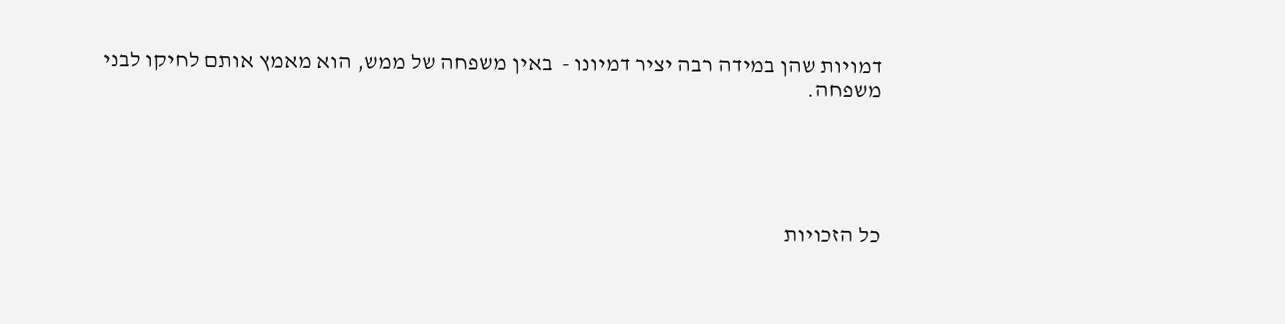דמויות שהן במידה רבה יציר דמיונו -  באין משפחה של ממש, הוא מאמץ אותם לחיקו לבני משפחה.





כל הזכויות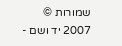שמורות © 2007 יד ושם -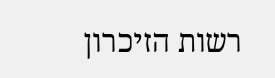רשות הזיכרון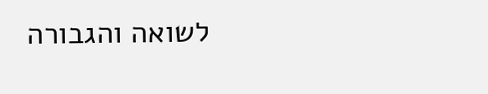לשואה והגבורה